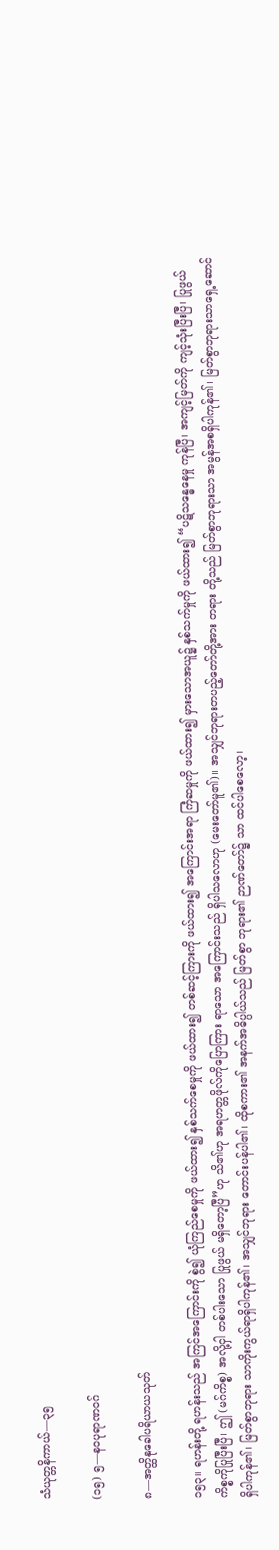သံယုတ္တနိကာယ်—၃၅

(၁၅) ၅—နဝပုရာဏဝဂ်

၈—အတ္ထိနုခေါပရိယာယသုတ်

၁၅၃။ ရဟန်းတို့ ရဟန်းသည် အကြင်အကြောင်းကို စွဲ၍ ယုံကြည်စေမှုကို ဖယ်ထား၍ နှစ်သက်စေမှုကို ဖယ်ထား၍ တစ်ဆင့်ကြားကို ဖယ်ထား၍ အကြောင်းအရာ ကြံဆမှုကို ဖယ်ထား၍ မှားသောအယူ၌ နှစ်သက်မှုကို ဖယ်ထား၍ “ပဋိသန္ဓေနေမှု ကုန်ပြီ၊ အကျင့်မြတ်ကို ကျင့်သုံးပြီးပြီ၊ ပြုဖွယ်ကိစ္စကိုပြုပြီးပြီ၊ ဤ (မဂ်ကိစ္စ) အလို့ငှါ တစ်ပါးသော ပြုဖွယ် မရှိတော့ပြီ”ဟု သိ၏ဟု အရဟတ္တဖိုလ်ကိုပြောကြား ရာသော အကြောင်းသည် ရှိပါသလောဟု (မေးတော်မူ၏)။ အသျှင်ဘုရားတပည့်တော်တို့အား တရား တို့သည် မြတ်စွာဘုရားသာ အမွန်အစရှိပါကုန်၏၊ မြတ်စွာဘုရားသာရှေ့ဆောင်ရှိပါကုန်၏၊ မြတ်စွာဘုရား သာကိုးကွယ်ရာရှိပါကုန်၏၊ အသျှင်ဘုရား တောင်းပန်ပါ၏၊ ထိုစကား၏ အနက်အဓိပ္ပါယ်သည် မြတ်စွာ ဘုရား၏ ဉာဏ်တော်၌ သာ ထင်ပါစေလော့၊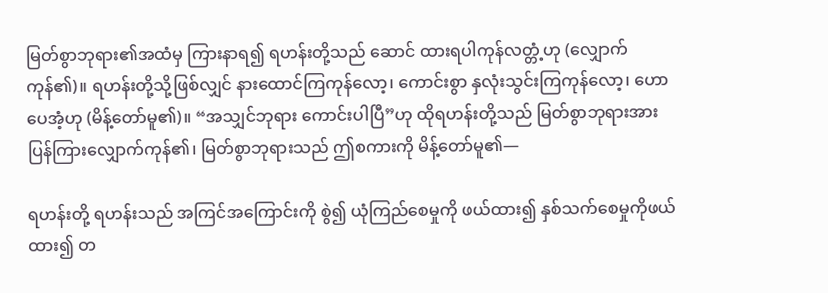မြတ်စွာဘုရား၏အထံမှ ကြားနာရ၍ ရဟန်းတို့သည် ဆောင် ထားရပါကုန်လတ္တံ့ဟု (လျှောက်ကုန်၏)။ ရဟန်းတို့သို့ဖြစ်လျှင် နားထောင်ကြကုန်လော့၊ ကောင်းစွာ နှလုံးသွင်းကြကုန်လော့၊ ဟောပေအံ့ဟု (မိန့်တော်မူ၏)။ “အသျှင်ဘုရား ကောင်းပါပြီ”ဟု ထိုရဟန်းတို့သည် မြတ်စွာဘုရားအားပြန်ကြားလျှောက်ကုန်၏၊ မြတ်စွာဘုရားသည် ဤစကားကို မိန့်တော်မူ၏—

ရဟန်းတို့ ရဟန်းသည် အကြင်အကြောင်းကို စွဲ၍ ယုံကြည်စေမှုကို ဖယ်ထား၍ နှစ်သက်စေမှုကိုဖယ်ထား၍ တ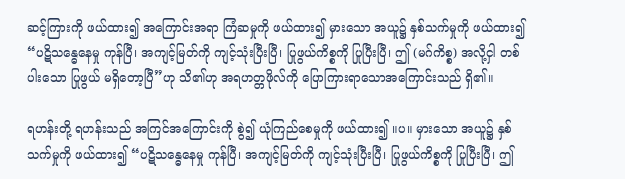ဆင့်ကြားကို ဖယ်ထား၍ အကြောင်းအရာ ကြံဆမှုကို ဖယ်ထား၍ မှားသော အယူ၌ နှစ်သက်မှုကို ဖယ်ထား၍ “ပဋိသန္ဓေနေမှု ကုန်ပြီ၊ အကျင့်မြတ်ကို ကျင့်သုံးပြီးပြီ၊ ပြုဖွယ်ကိစ္စကို ပြုပြီးပြီ၊ ဤ (မဂ်ကိစ္စ) အလို့ငှါ တစ်ပါးသော ပြုဖွယ် မရှိတော့ပြီ”ဟု သိ၏ဟု အရဟတ္တဖိုလ်ကို ပြောကြားရာသောအကြောင်းသည် ရှိ၏။

ရဟန်းတို့ ရဟန်းသည် အကြင်အကြောင်းကို စွဲ၍ ယုံကြည်စေမှုကို ဖယ်ထား၍ ။ပ။ မှားသော အယူ၌ နှစ်သက်မှုကို ဖယ်ထား၍ “ပဋိသန္ဓေနေမှု ကုန်ပြီ၊ အကျင့်မြတ်ကို ကျင့်သုံးပြီးပြီ၊ ပြုဖွယ်ကိစ္စကို ပြုပြီးပြီ၊ ဤ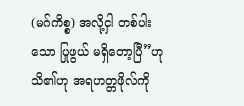(မဂ်ကိစ္စ) အလို့ငှါ တစ်ပါးသော ပြုဖွယ် မရှိတော့ပြီ”ဟု သိ၏ဟု အရဟတ္တဖိုလ်ကို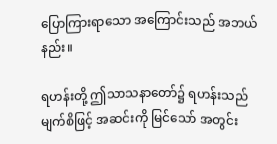ပြောကြားရာသော အကြောင်းသည် အဘယ်နည်း။

ရဟန်းတို့ ဤသာသနာတော်၌ ရဟန်းသည် မျက်စိဖြင့် အဆင်းကို မြင်သော် အတွင်း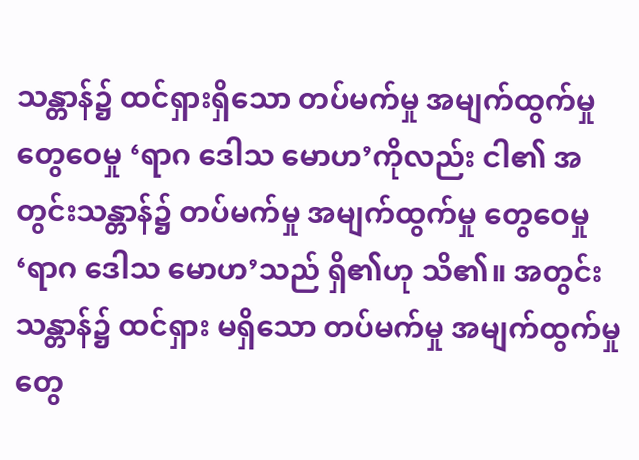သန္တာန်၌ ထင်ရှားရှိသော တပ်မက်မှု အမျက်ထွက်မှု တွေဝေမှု ‘ရာဂ ဒေါသ မောဟ’ကိုလည်း ငါ၏ အတွင်းသန္တာန်၌ တပ်မက်မှု အမျက်ထွက်မှု တွေဝေမှု ‘ရာဂ ဒေါသ မောဟ’သည် ရှိ၏ဟု သိ၏။ အတွင်းသန္တာန်၌ ထင်ရှား မရှိသော တပ်မက်မှု အမျက်ထွက်မှု တွေ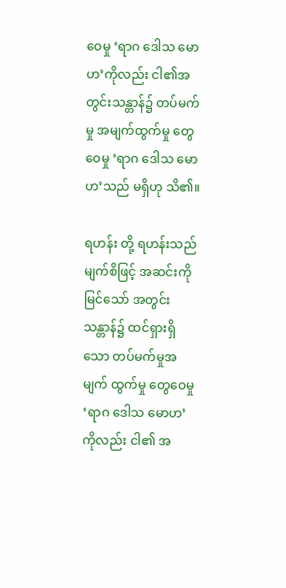ဝေမှု ‘ရာဂ ဒေါသ မောဟ’ကိုလည်း ငါ၏အတွင်းသန္တာန်၌ တပ်မက်မှု အမျက်ထွက်မှု တွေဝေမှု ‘ရာဂ ဒေါသ မောဟ’သည် မရှိဟု သိ၏။

ရဟန်း တို့ ရဟန်းသည် မျက်စိဖြင့် အဆင်းကို မြင်သော် အတွင်းသန္တာန်၌ ထင်ရှားရှိသော တပ်မက်မှုအမျက် ထွက်မှု တွေဝေမှု ‘ရာဂ ဒေါသ မောဟ’ကိုလည်း ငါ၏ အ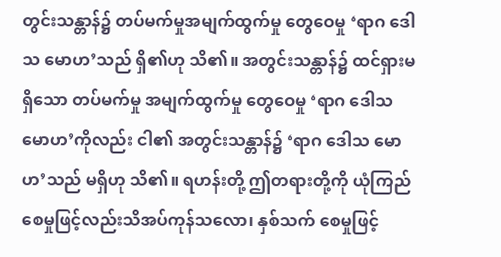တွင်းသန္တာန်၌ တပ်မက်မှုအမျက်ထွက်မှု တွေဝေမှု ‘ရာဂ ဒေါသ မောဟ’သည် ရှိ၏ဟု သိ၏။ အတွင်းသန္တာန်၌ ထင်ရှားမရှိသော တပ်မက်မှု အမျက်ထွက်မှု တွေဝေမှု ‘ရာဂ ဒေါသ မောဟ’ကိုလည်း ငါ၏ အတွင်းသန္တာန်၌ ‘ရာဂ ဒေါသ မောဟ’သည် မရှိဟု သိ၏။ ရဟန်းတို့ ဤတရားတို့ကို ယုံကြည်စေမှုဖြင့်လည်းသိအပ်ကုန်သလော၊ နှစ်သက် စေမှုဖြင့်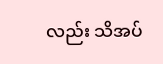လည်း သိအပ်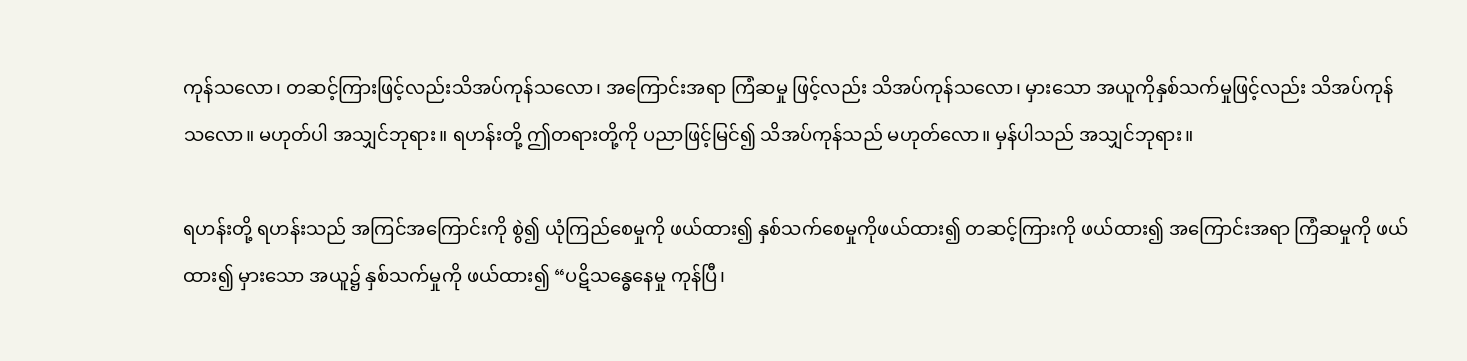ကုန်သလော၊ တဆင့်ကြားဖြင့်လည်းသိအပ်ကုန်သလော၊ အကြောင်းအရာ ကြံဆမှု ဖြင့်လည်း သိအပ်ကုန်သလော၊ မှားသော အယူကိုနှစ်သက်မှုဖြင့်လည်း သိအပ်ကုန်သလော။ မဟုတ်ပါ အသျှင်ဘုရား။ ရဟန်းတို့ ဤတရားတို့ကို ပညာဖြင့်မြင်၍ သိအပ်ကုန်သည် မဟုတ်လော။ မှန်ပါသည် အသျှင်ဘုရား။

ရဟန်းတို့ ရဟန်းသည် အကြင်အကြောင်းကို စွဲ၍ ယုံကြည်စေမှုကို ဖယ်ထား၍ နှစ်သက်စေမှုကိုဖယ်ထား၍ တဆင့်ကြားကို ဖယ်ထား၍ အကြောင်းအရာ ကြံဆမှုကို ဖယ်ထား၍ မှားသော အယူ၌ နှစ်သက်မှုကို ဖယ်ထား၍ “ပဋိသန္ဓေနေမှု ကုန်ပြီ၊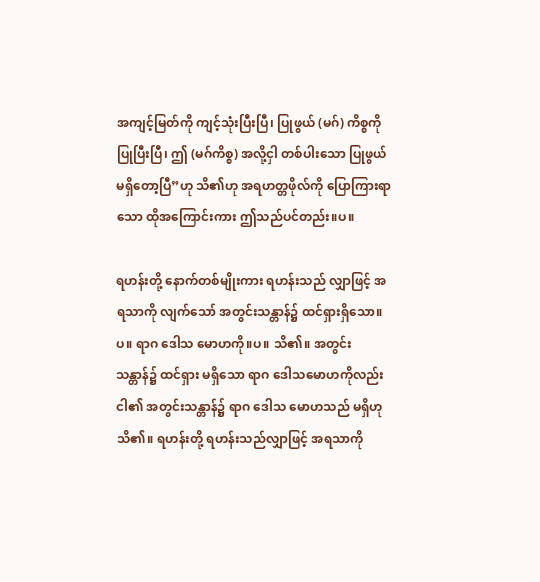အကျင့်မြတ်ကို ကျင့်သုံးပြီးပြီ၊ ပြုဖွယ် (မဂ်) ကိစ္စကို ပြုပြီးပြီ၊ ဤ (မဂ်ကိစ္စ) အလို့ငှါ တစ်ပါးသော ပြုဖွယ် မရှိတော့ပြီ”ဟု သိ၏ဟု အရဟတ္တဖိုလ်ကို ပြောကြားရာသော ထိုအကြောင်းကား ဤသည်ပင်တည်း။ပ။

ရဟန်းတို့ နောက်တစ်မျိုးကား ရဟန်းသည် လျှာဖြင့် အရသာကို လျက်သော် အတွင်းသန္တာန်၌ ထင်ရှားရှိသော။ပ။ ရာဂ ဒေါသ မောဟကို။ပ။ သိ၏။ အတွင်းသန္တာန်၌ ထင်ရှား မရှိသော ရာဂ ဒေါသမောဟကိုလည်း ငါ၏ အတွင်းသန္တာန်၌ ရာဂ ဒေါသ မောဟသည် မရှိဟု သိ၏။ ရဟန်းတို့ ရဟန်းသည်လျှာဖြင့် အရသာကို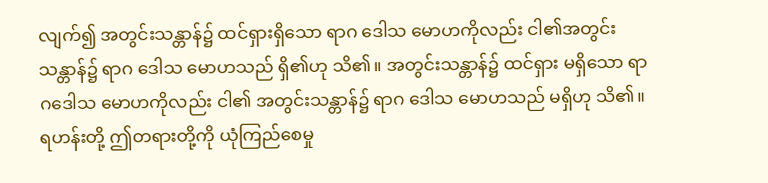လျက်၍ အတွင်းသန္တာန်၌ ထင်ရှားရှိသော ရာဂ ဒေါသ မောဟကိုလည်း ငါ၏အတွင်းသန္တာန်၌ ရာဂ ဒေါသ မောဟသည် ရှိ၏ဟု သိ၏။ အတွင်းသန္တာန်၌ ထင်ရှား မရှိသော ရာဂဒေါသ မောဟကိုလည်း ငါ၏ အတွင်းသန္တာန်၌ ရာဂ ဒေါသ မောဟသည် မရှိဟု သိ၏။ ရဟန်းတို့ ဤတရားတို့ကို ယုံကြည်စေမှု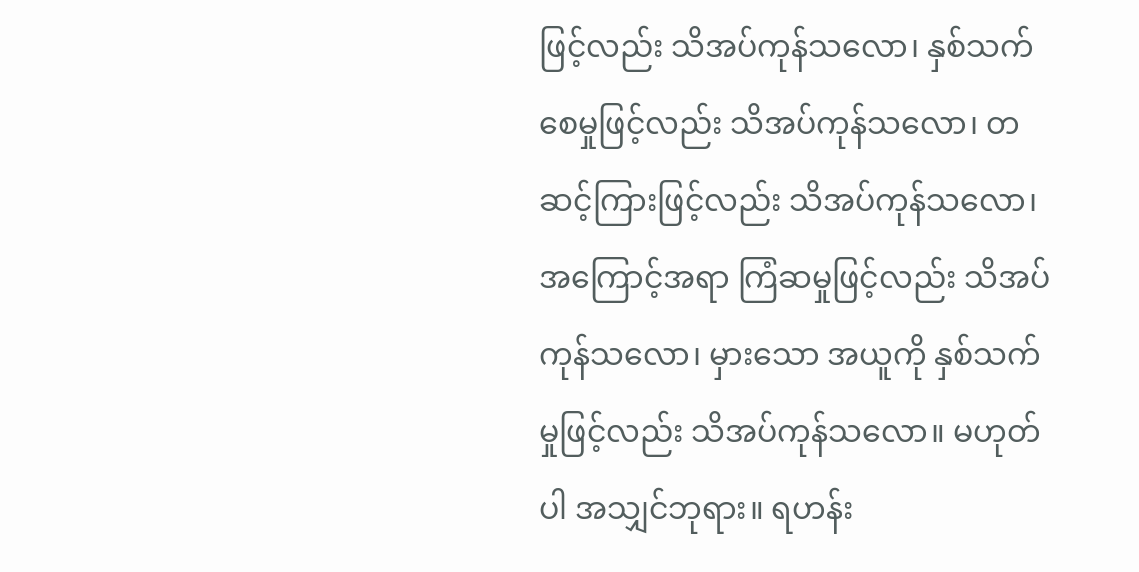ဖြင့်လည်း သိအပ်ကုန်သလော၊ နှစ်သက်စေမှုဖြင့်လည်း သိအပ်ကုန်သလော၊ တဆင့်ကြားဖြင့်လည်း သိအပ်ကုန်သလော၊ အကြောင့်အရာ ကြံဆမှုဖြင့်လည်း သိအပ်ကုန်သလော၊ မှားသော အယူကို နှစ်သက်မှုဖြင့်လည်း သိအပ်ကုန်သလော။ မဟုတ်ပါ အသျှင်ဘုရား။ ရဟန်း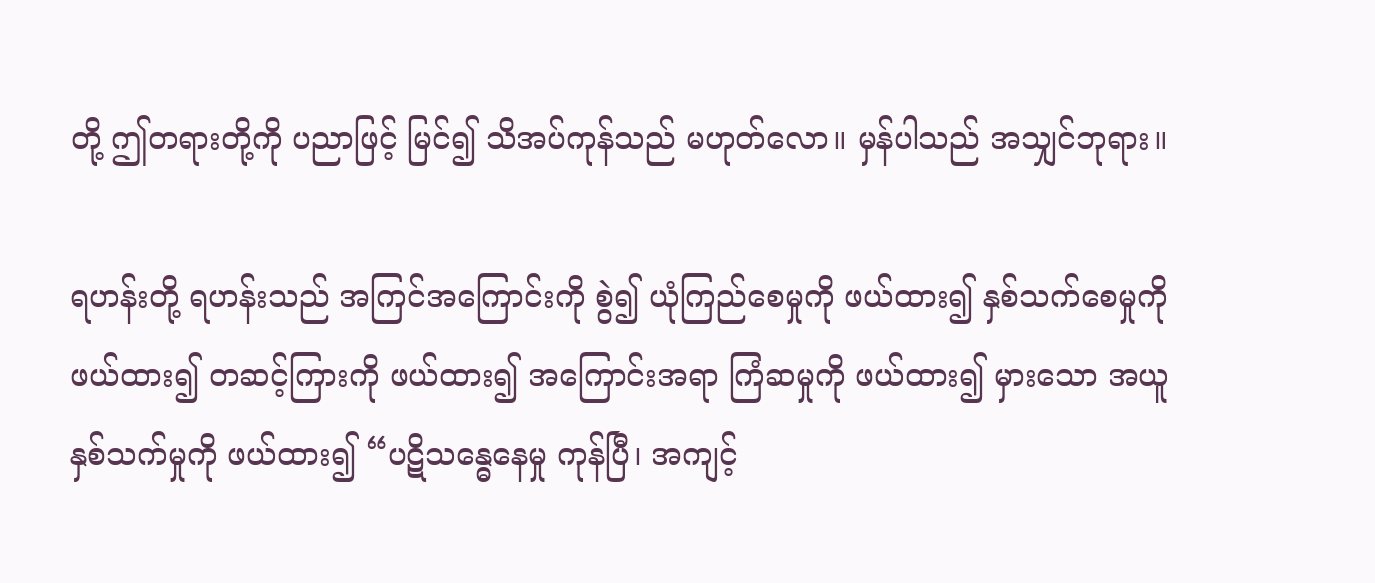တို့ ဤတရားတို့ကို ပညာဖြင့် မြင်၍ သိအပ်ကုန်သည် မဟုတ်လော။ မှန်ပါသည် အသျှင်ဘုရား။

ရဟန်းတို့ ရဟန်းသည် အကြင်အကြောင်းကို စွဲ၍ ယုံကြည်စေမှုကို ဖယ်ထား၍ နှစ်သက်စေမှုကိုဖယ်ထား၍ တဆင့်ကြားကို ဖယ်ထား၍ အကြောင်းအရာ ကြံဆမှုကို ဖယ်ထား၍ မှားသော အယူ နှစ်သက်မှုကို ဖယ်ထား၍ “ပဋိသန္ဓေနေမှု ကုန်ပြီ၊ အကျင့်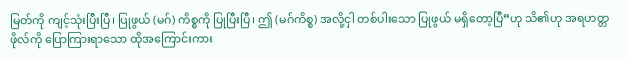မြတ်ကို ကျင့်သုံးပြီးပြီ၊ ပြုဖွယ် (မဂ်) ကိစ္စကို ပြုပြီးပြီ၊ ဤ (မဂ်ကိစ္စ) အလို့ငှါ တစ်ပါးသော ပြုဖွယ် မရှိတော့ပြီ”ဟု သိ၏ဟု အရဟတ္တဖိုလ်ကို ပြောကြားရာသော ထိုအကြောင်းကား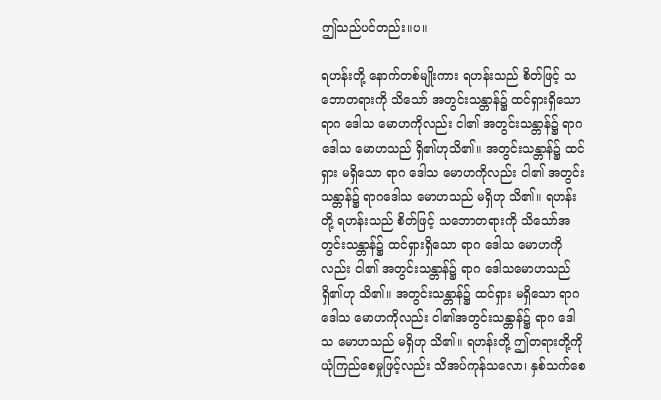ဤသည်ပင်တည်း။ပ။

ရဟန်းတို့ နောက်တစ်မျိုးကား ရဟန်းသည် စိတ်ဖြင့် သဘောတရားကို သိသော် အတွင်းသန္တာန်၌ ထင်ရှားရှိသော ရာဂ ဒေါသ မောဟကိုလည်း ငါ၏ အတွင်းသန္တာန်၌ ရာဂ ဒေါသ မောဟသည် ရှိ၏ဟုသိ၏။ အတွင်းသန္တာန်၌ ထင်ရှား မရှိသော ရာဂ ဒေါသ မောဟကိုလည်း ငါ၏ အတွင်းသန္တာန်၌ ရာဂဒေါသ မောဟသည် မရှိဟု သိ၏။ ရဟန်းတို့ ရဟန်းသည် စိတ်ဖြင့် သဘောတရားကို သိသော်အတွင်းသန္တာန်၌ ထင်ရှားရှိသော ရာဂ ဒေါသ မောဟကိုလည်း ငါ၏ အတွင်းသန္တာန်၌ ရာဂ ဒေါသမောဟသည် ရှိ၏ဟု သိ၏။ အတွင်းသန္တာန်၌ ထင်ရှား မရှိသော ရာဂ ဒေါသ မောဟကိုလည်း ငါ၏အတွင်းသန္တာန်၌ ရာဂ ဒေါသ မောဟသည် မရှိဟု သိ၏။ ရဟန်းတို့ ဤတရားတို့ကို ယုံကြည်စေမှုဖြင့်လည်း သိအပ်ကုန်သလော၊ နှစ်သက်စေ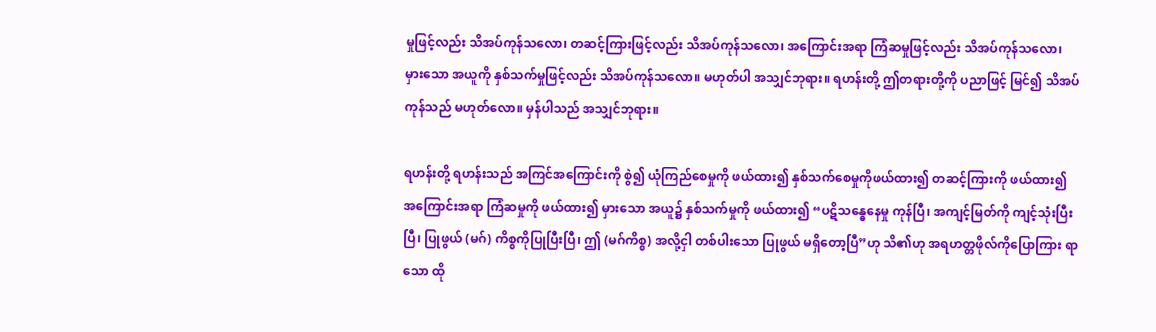မှုဖြင့်လည်း သိအပ်ကုန်သလော၊ တဆင့်ကြားဖြင့်လည်း သိအပ်ကုန်သလော၊ အကြောင်းအရာ ကြံဆမှုဖြင့်လည်း သိအပ်ကုန်သလော၊ မှားသော အယူကို နှစ်သက်မှုဖြင့်လည်း သိအပ်ကုန်သလော။ မဟုတ်ပါ အသျှင်ဘုရား။ ရဟန်းတို့ ဤတရားတို့ကို ပညာဖြင့် မြင်၍ သိအပ်ကုန်သည် မဟုတ်လော။ မှန်ပါသည် အသျှင်ဘုရား။

ရဟန်းတို့ ရဟန်းသည် အကြင်အကြောင်းကို စွဲ၍ ယုံကြည်စေမှုကို ဖယ်ထား၍ နှစ်သက်စေမှုကိုဖယ်ထား၍ တဆင့်ကြားကို ဖယ်ထား၍ အကြောင်းအရာ ကြံဆမှုကို ဖယ်ထား၍ မှားသော အယူ၌ နှစ်သက်မှုကို ဖယ်ထား၍ “ပဋိသန္ဓေနေမှု ကုန်ပြီ၊ အကျင့်မြတ်ကို ကျင့်သုံးပြီးပြီ၊ ပြုဖွယ် (မဂ်) ကိစ္စကိုပြုပြီးပြီ၊ ဤ (မဂ်ကိစ္စ) အလို့ငှါ တစ်ပါးသော ပြုဖွယ် မရှိတော့ပြီ”ဟု သိ၏ဟု အရဟတ္တဖိုလ်ကိုပြောကြား ရာသော ထို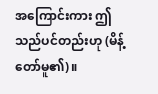အကြောင်းကား ဤသည်ပင်တည်းဟု (မိန့်တော်မူ၏)။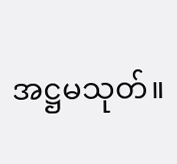အဋ္ဌမသုတ်။